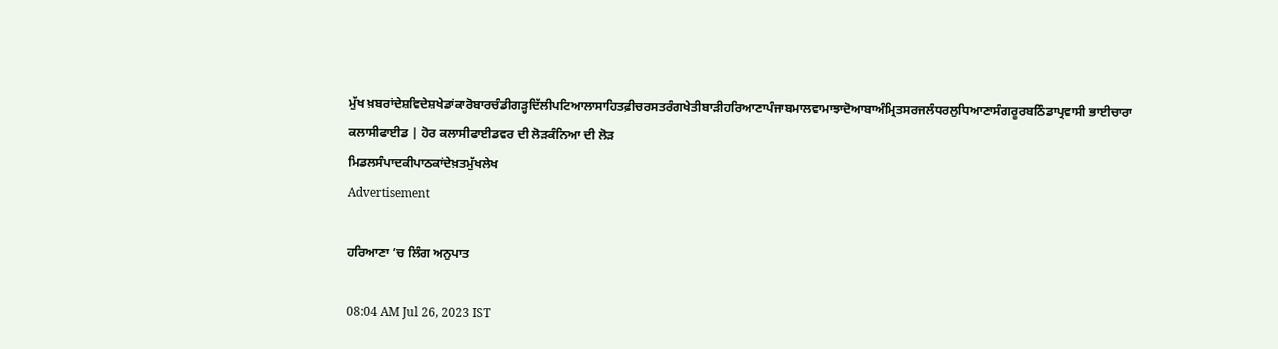ਮੁੱਖ ਖ਼ਬਰਾਂਦੇਸ਼ਵਿਦੇਸ਼ਖੇਡਾਂਕਾਰੋਬਾਰਚੰਡੀਗੜ੍ਹਦਿੱਲੀਪਟਿਆਲਾਸਾਹਿਤਫ਼ੀਚਰਸਤਰੰਗਖੇਤੀਬਾੜੀਹਰਿਆਣਾਪੰਜਾਬਮਾਲਵਾਮਾਝਾਦੋਆਬਾਅੰਮ੍ਰਿਤਸਰਜਲੰਧਰਲੁਧਿਆਣਾਸੰਗਰੂਰਬਠਿੰਡਾਪ੍ਰਵਾਸੀ ਭਾਈਚਾਰਾ
ਕਲਾਸੀਫਾਈਡ | ਹੋਰ ਕਲਾਸੀਫਾਈਡਵਰ ਦੀ ਲੋੜਕੰਨਿਆ ਦੀ ਲੋੜ
ਮਿਡਲਸੰਪਾਦਕੀਪਾਠਕਾਂਦੇਖ਼ਤਮੁੱਖਲੇਖ
Advertisement

ਹਰਿਆਣਾ ’ਚ ਲਿੰਗ ਅਨੁਪਾਤ

08:04 AM Jul 26, 2023 IST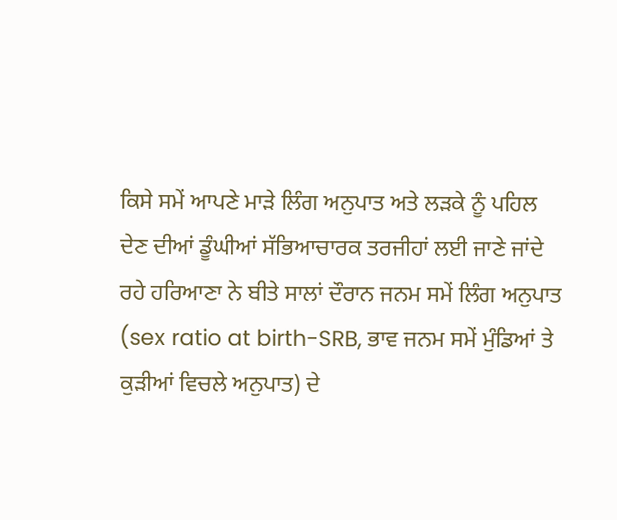ਕਿਸੇ ਸਮੇਂ ਆਪਣੇ ਮਾੜੇ ਲਿੰਗ ਅਨੁਪਾਤ ਅਤੇ ਲੜਕੇ ਨੂੰ ਪਹਿਲ ਦੇਣ ਦੀਆਂ ਡੂੰਘੀਆਂ ਸੱਭਿਆਚਾਰਕ ਤਰਜੀਹਾਂ ਲਈ ਜਾਣੇ ਜਾਂਦੇ ਰਹੇ ਹਰਿਆਣਾ ਨੇ ਬੀਤੇ ਸਾਲਾਂ ਦੌਰਾਨ ਜਨਮ ਸਮੇਂ ਲਿੰਗ ਅਨੁਪਾਤ (sex ratio at birth-SRB, ਭਾਵ ਜਨਮ ਸਮੇਂ ਮੁੰਡਿਆਂ ਤੇ ਕੁੜੀਆਂ ਵਿਚਲੇ ਅਨੁਪਾਤ) ਦੇ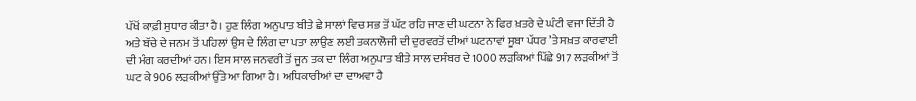ਪੱਖੋਂ ਕਾਫ਼ੀ ਸੁਧਾਰ ਕੀਤਾ ਹੈ। ਹੁਣ ਲਿੰਗ ਅਨੁਪਾਤ ਬੀਤੇ ਛੇ ਸਾਲਾਂ ਵਿਚ ਸਭ ਤੋਂ ਘੱਟ ਰਹਿ ਜਾਣ ਦੀ ਘਟਨਾ ਨੇ ਫਿਰ ਖ਼ਤਰੇ ਦੇ ਘੰਟੀ ਵਜਾ ਦਿੱਤੀ ਹੈ ਅਤੇ ਬੱਚੇ ਦੇ ਜਨਮ ਤੋਂ ਪਹਿਲਾਂ ਉਸ ਦੇ ਲਿੰਗ ਦਾ ਪਤਾ ਲਾਉਣ ਲਈ ਤਕਨਾਲੋਜੀ ਦੀ ਦੁਰਵਰਤੋਂ ਦੀਆਂ ਘਟਨਾਵਾਂ ਸੂਬਾ ਪੱਧਰ ’ਤੇ ਸਖ਼ਤ ਕਾਰਵਾਈ ਦੀ ਮੰਗ ਕਰਦੀਆਂ ਹਨ। ਇਸ ਸਾਲ ਜਨਵਰੀ ਤੋਂ ਜੂਨ ਤਕ ਦਾ ਲਿੰਗ ਅਨੁਪਾਤ ਬੀਤੇ ਸਾਲ ਦਸੰਬਰ ਦੇ 1000 ਲੜਕਿਆਂ ਪਿੱਛੇ 917 ਲੜਕੀਆਂ ਤੋਂ ਘਟ ਕੇ 906 ਲੜਕੀਆਂ ਉੱਤੇ ਆ ਗਿਆ ਹੈ। ਅਧਿਕਾਰੀਆਂ ਦਾ ਦਾਅਵਾ ਹੈ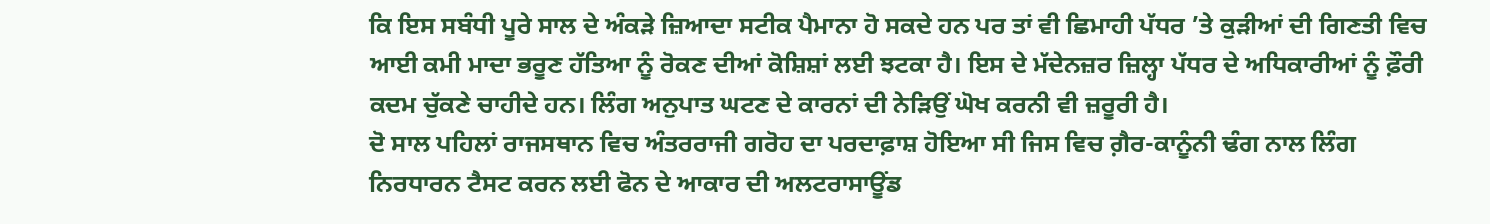ਕਿ ਇਸ ਸਬੰਧੀ ਪੂਰੇ ਸਾਲ ਦੇ ਅੰਕੜੇ ਜ਼ਿਆਦਾ ਸਟੀਕ ਪੈਮਾਨਾ ਹੋ ਸਕਦੇ ਹਨ ਪਰ ਤਾਂ ਵੀ ਛਿਮਾਹੀ ਪੱਧਰ ’ਤੇ ਕੁੜੀਆਂ ਦੀ ਗਿਣਤੀ ਵਿਚ ਆਈ ਕਮੀ ਮਾਦਾ ਭਰੂਣ ਹੱਤਿਆ ਨੂੰ ਰੋਕਣ ਦੀਆਂ ਕੋਸ਼ਿਸ਼ਾਂ ਲਈ ਝਟਕਾ ਹੈ। ਇਸ ਦੇ ਮੱਦੇਨਜ਼ਰ ਜ਼ਿਲ੍ਹਾ ਪੱਧਰ ਦੇ ਅਧਿਕਾਰੀਆਂ ਨੂੰ ਫ਼ੌਰੀ ਕਦਮ ਚੁੱਕਣੇ ਚਾਹੀਦੇ ਹਨ। ਲਿੰਗ ਅਨੁਪਾਤ ਘਟਣ ਦੇ ਕਾਰਨਾਂ ਦੀ ਨੇੜਿਉਂ ਘੋਖ ਕਰਨੀ ਵੀ ਜ਼ਰੂਰੀ ਹੈ।
ਦੋ ਸਾਲ ਪਹਿਲਾਂ ਰਾਜਸਥਾਨ ਵਿਚ ਅੰਤਰਰਾਜੀ ਗਰੋਹ ਦਾ ਪਰਦਾਫ਼ਾਸ਼ ਹੋਇਆ ਸੀ ਜਿਸ ਵਿਚ ਗ਼ੈਰ-ਕਾਨੂੰਨੀ ਢੰਗ ਨਾਲ ਲਿੰਗ ਨਿਰਧਾਰਨ ਟੈਸਟ ਕਰਨ ਲਈ ਫੋਨ ਦੇ ਆਕਾਰ ਦੀ ਅਲਟਰਾਸਾਊਂਡ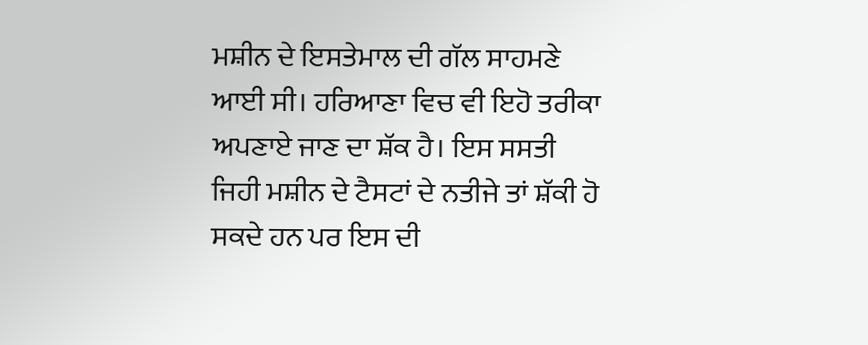ਮਸ਼ੀਨ ਦੇ ਇਸਤੇਮਾਲ ਦੀ ਗੱਲ ਸਾਹਮਣੇ ਆਈ ਸੀ। ਹਰਿਆਣਾ ਵਿਚ ਵੀ ਇਹੋ ਤਰੀਕਾ ਅਪਣਾਏ ਜਾਣ ਦਾ ਸ਼ੱਕ ਹੈ। ਇਸ ਸਸਤੀ ਜਿਹੀ ਮਸ਼ੀਨ ਦੇ ਟੈਸਟਾਂ ਦੇ ਨਤੀਜੇ ਤਾਂ ਸ਼ੱਕੀ ਹੋ ਸਕਦੇ ਹਨ ਪਰ ਇਸ ਦੀ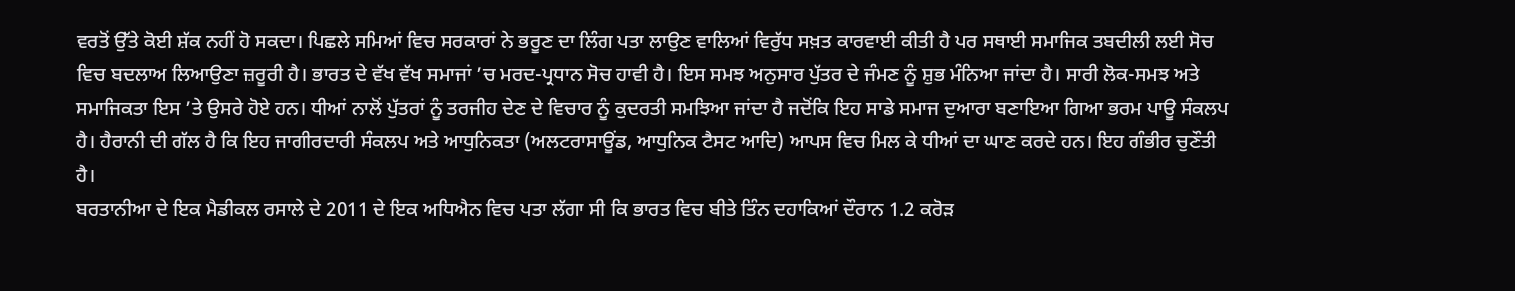ਵਰਤੋਂ ਉੱਤੇ ਕੋਈ ਸ਼ੱਕ ਨਹੀਂ ਹੋ ਸਕਦਾ। ਪਿਛਲੇ ਸਮਿਆਂ ਵਿਚ ਸਰਕਾਰਾਂ ਨੇ ਭਰੂਣ ਦਾ ਲਿੰਗ ਪਤਾ ਲਾਉਣ ਵਾਲਿਆਂ ਵਿਰੁੱਧ ਸਖ਼ਤ ਕਾਰਵਾਈ ਕੀਤੀ ਹੈ ਪਰ ਸਥਾਈ ਸਮਾਜਿਕ ਤਬਦੀਲੀ ਲਈ ਸੋਚ ਵਿਚ ਬਦਲਾਅ ਲਿਆਉਣਾ ਜ਼ਰੂਰੀ ਹੈ। ਭਾਰਤ ਦੇ ਵੱਖ ਵੱਖ ਸਮਾਜਾਂ ’ਚ ਮਰਦ-ਪ੍ਰਧਾਨ ਸੋਚ ਹਾਵੀ ਹੈ। ਇਸ ਸਮਝ ਅਨੁਸਾਰ ਪੁੱਤਰ ਦੇ ਜੰਮਣ ਨੂੰ ਸ਼ੁਭ ਮੰਨਿਆ ਜਾਂਦਾ ਹੈ। ਸਾਰੀ ਲੋਕ-ਸਮਝ ਅਤੇ ਸਮਾਜਿਕਤਾ ਇਸ ’ਤੇ ਉਸਰੇ ਹੋਏ ਹਨ। ਧੀਆਂ ਨਾਲੋਂ ਪੁੱਤਰਾਂ ਨੂੰ ਤਰਜੀਹ ਦੇਣ ਦੇ ਵਿਚਾਰ ਨੂੰ ਕੁਦਰਤੀ ਸਮਝਿਆ ਜਾਂਦਾ ਹੈ ਜਦੋਂਕਿ ਇਹ ਸਾਡੇ ਸਮਾਜ ਦੁਆਰਾ ਬਣਾਇਆ ਗਿਆ ਭਰਮ ਪਾਊ ਸੰਕਲਪ ਹੈ। ਹੈਰਾਨੀ ਦੀ ਗੱਲ ਹੈ ਕਿ ਇਹ ਜਾਗੀਰਦਾਰੀ ਸੰਕਲਪ ਅਤੇ ਆਧੁਨਿਕਤਾ (ਅਲਟਰਾਸਾਊਂਡ, ਆਧੁਨਿਕ ਟੈਸਟ ਆਦਿ) ਆਪਸ ਵਿਚ ਮਿਲ ਕੇ ਧੀਆਂ ਦਾ ਘਾਣ ਕਰਦੇ ਹਨ। ਇਹ ਗੰਭੀਰ ਚੁਣੌਤੀ ਹੈ।
ਬਰਤਾਨੀਆ ਦੇ ਇਕ ਮੈਡੀਕਲ ਰਸਾਲੇ ਦੇ 2011 ਦੇ ਇਕ ਅਧਿਐਨ ਵਿਚ ਪਤਾ ਲੱਗਾ ਸੀ ਕਿ ਭਾਰਤ ਵਿਚ ਬੀਤੇ ਤਿੰਨ ਦਹਾਕਿਆਂ ਦੌਰਾਨ 1.2 ਕਰੋੜ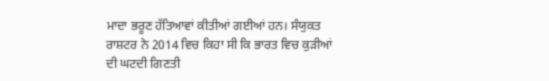ਮਾਦਾ ਭਰੂਣ ਹੱਤਿਆਵਾਂ ਕੀਤੀਆਂ ਗਈਆਂ ਹਨ। ਸੰਯੁਕਤ ਰਾਸ਼ਟਰ ਨੇ 2014 ਵਿਚ ਕਿਹਾ ਸੀ ਕਿ ਭਾਰਤ ਵਿਚ ਕੁੜੀਆਂ ਦੀ ਘਟਦੀ ਗਿਣਤੀ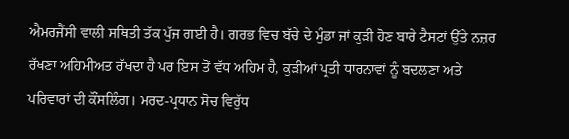ਐਮਰਜੈਂਸੀ ਵਾਲੀ ਸਥਿਤੀ ਤੱਕ ਪੁੱਜ ਗਈ ਹੈ। ਗਰਭ ਵਿਚ ਬੱਚੇ ਦੇ ਮੁੰਡਾ ਜਾਂ ਕੁੜੀ ਹੋਣ ਬਾਰੇ ਟੈਸਟਾਂ ਉੱਤੇ ਨਜ਼ਰ ਰੱਖਣਾ ਅਹਿਮੀਅਤ ਰੱਖਦਾ ਹੈ ਪਰ ਇਸ ਤੋਂ ਵੱਧ ਅਹਿਮ ਹੈ, ਕੁੜੀਆਂ ਪ੍ਰਤੀ ਧਾਰਨਾਵਾਂ ਨੂੰ ਬਦਲਣਾ ਅਤੇ ਪਰਿਵਾਰਾਂ ਦੀ ਕੌਂਸਲਿੰਗ। ਮਰਦ-ਪ੍ਰਧਾਨ ਸੋਚ ਵਿਰੁੱਧ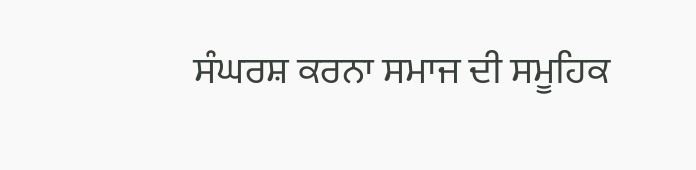ਸੰਘਰਸ਼ ਕਰਨਾ ਸਮਾਜ ਦੀ ਸਮੂਹਿਕ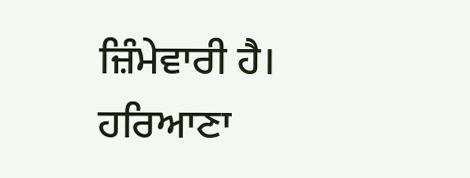ਜ਼ਿੰਮੇਵਾਰੀ ਹੈ। ਹਰਿਆਣਾ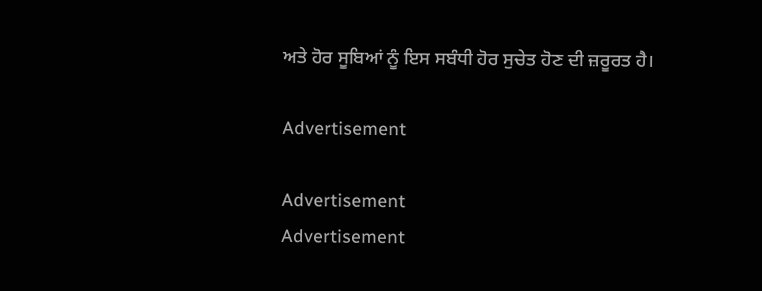ਅਤੇ ਹੋਰ ਸੂਬਿਆਂ ਨੂੰ ਇਸ ਸਬੰਧੀ ਹੋਰ ਸੁਚੇਤ ਹੋਣ ਦੀ ਜ਼ਰੂਰਤ ਹੈ।

Advertisement

Advertisement
Advertisement